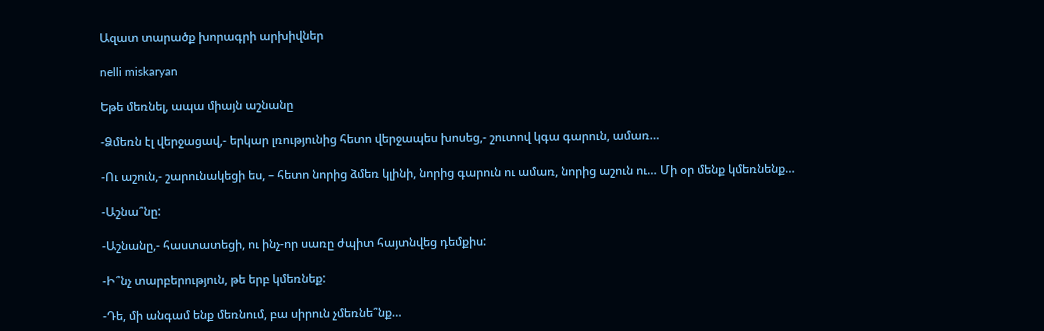Ազատ տարածք խորագրի արխիվներ

nelli miskaryan

Եթե մեռնել, ապա միայն աշնանը

-Ձմեռն էլ վերջացավ,- երկար լռությունից հետո վերջապես խոսեց,- շուտով կգա գարուն, ամառ…

-Ու աշուն,- շարունակեցի ես, – հետո նորից ձմեռ կլինի, նորից գարուն ու ամառ, նորից աշուն ու… Մի օր մենք կմեռնենք…

-Աշնա՞նը:

-Աշնանը,- հաստատեցի, ու ինչ-որ սառը ժպիտ հայտնվեց դեմքիս:

-Ի՞նչ տարբերություն, թե երբ կմեռնեք:

-Դե, մի անգամ ենք մեռնում, բա սիրուն չմեռնե՞նք…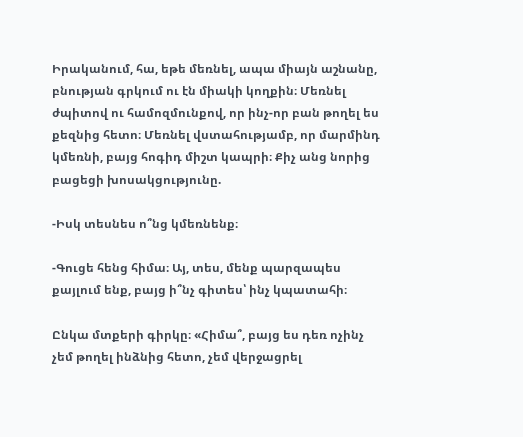Իրականում, հա, եթե մեռնել, ապա միայն աշնանը, բնության գրկում ու էն միակի կողքին։ Մեռնել ժպիտով ու համոզմունքով, որ ինչ-որ բան թողել ես քեզնից հետո։ Մեռնել վստահությամբ, որ մարմինդ կմեռնի, բայց հոգիդ միշտ կապրի։ Քիչ անց նորից բացեցի խոսակցությունը.

-Իսկ տեսնես ո՞նց կմեռնենք։

-Գուցե հենց հիմա։ Այ, տես, մենք պարզապես քայլում ենք, բայց ի՞նչ գիտես՝ ինչ կպատահի։

Ընկա մտքերի գիրկը։ «Հիմա՞, բայց ես դեռ ոչինչ չեմ թողել ինձնից հետո, չեմ վերջացրել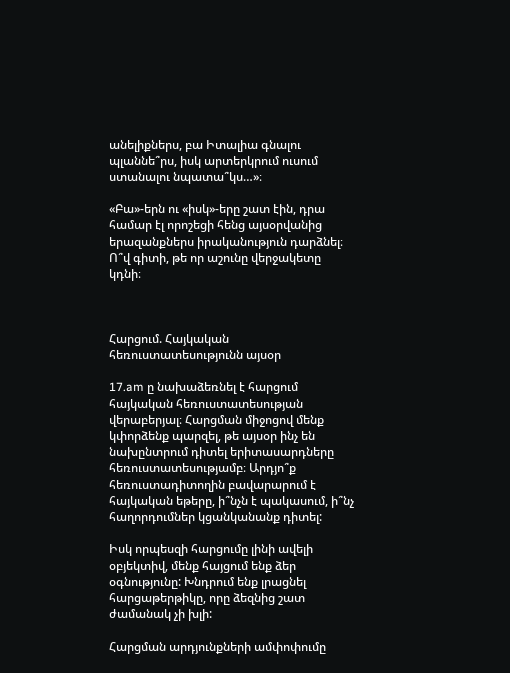անելիքներս, բա Իտալիա գնալու պլաննե՞րս, իսկ արտերկրում ուսում ստանալու նպատա՞կս…»։

«Բա»-երն ու «իսկ»-երը շատ էին, դրա համար էլ որոշեցի հենց այսօրվանից երազանքներս իրականություն դարձնել։ Ո՞վ գիտի, թե որ աշունը վերջակետը կդնի։



Հարցում. Հայկական հեռուստատեսությունն այսօր

17.am ը նախաձեռնել է հարցում հայկական հեռուստատեսության վերաբերյալ։ Հարցման միջոցով մենք կփորձենք պարզել, թե այսօր ինչ են նախընտրում դիտել երիտասարդները հեռուստատեսությամբ։ Արդյո՞ք հեռուստադիտողին բավարարում է հայկական եթերը, ի՞նչն է պակասում, ի՞նչ հաղորդումներ կցանկանանք դիտել:

Իսկ որպեսզի հարցումը լինի ավելի օբյեկտիվ, մենք հայցում ենք ձեր օգնությունը: Խնդրում ենք լրացնել հարցաթերթիկը, որը ձեզնից շատ ժամանակ չի խլի:

Հարցման արդյունքների ամփոփումը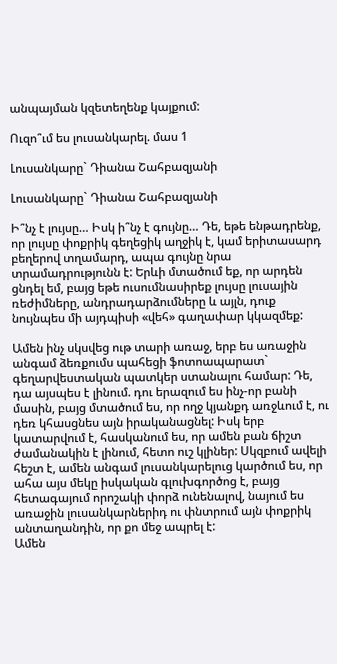անպայման կզետեղենք կայքում:

Ուզո՞ւմ ես լուսանկարել. մաս 1

Լուսանկարը` Դիանա Շահբազյանի

Լուսանկարը` Դիանա Շահբազյանի

Ի՞նչ է լույսը… Իսկ ի՞նչ է գույնը… Դե, եթե ենթադրենք, որ լույսը փոքրիկ գեղեցիկ աղջիկ է, կամ երիտասարդ բեղերով տղամարդ, ապա գույնը նրա տրամադրությունն է: Երևի մտածում եք, որ արդեն ցնդել եմ, բայց եթե ուսումնասիրեք լույսը լուսային ռեժիմները, անդրադարձումները և այլն, դուք նույնպես մի այդպիսի «վեհ» գաղափար կկազմեք:

Ամեն ինչ սկսվեց ութ տարի առաջ, երբ ես առաջին անգամ ձեռքումս պահեցի ֆոտոապարատ` գեղարվեստական պատկեր ստանալու համար: Դե, դա այսպես է լինում. դու երազում ես ինչ-որ բանի մասին, բայց մտածում ես, որ ողջ կյանքդ առջևում է, ու դեռ կհասցնես այն իրականացնել: Իսկ երբ կատարվում է, հասկանում ես, որ ամեն բան ճիշտ ժամանակին է լինում, հետո ուշ կլիներ: Սկզբում ավելի հեշտ է, ամեն անգամ լուսանկարելուց կարծում ես, որ ահա այս մեկը իսկական գլուխգործոց է, բայց հետագայում որոշակի փորձ ունենալով, նայում ես առաջին լուսանկարներիդ ու փնտրում այն փոքրիկ անտաղանդին, որ քո մեջ ապրել է:
Ամեն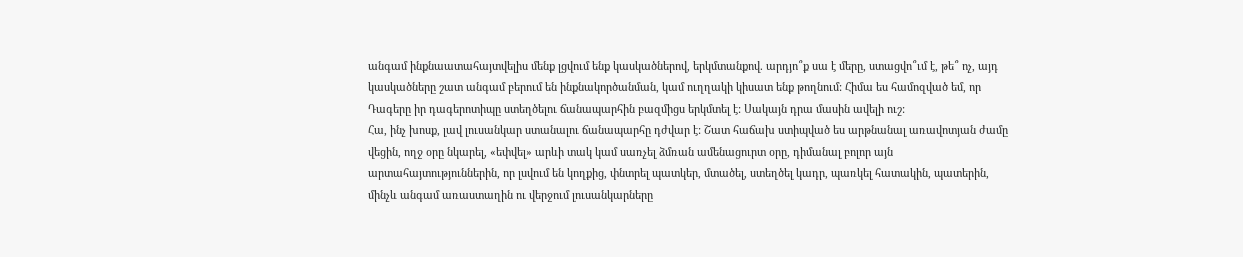անգամ ինքնաատահայտվելիս մենք լցվում ենք կասկածներով, երկմտանքով. արդյո՞ք սա է մերը, ստացվո՞ւմ է, թե՞ ոչ, այդ կասկածները շատ անգամ բերում են ինքնակործանման, կամ ուղղակի կիսատ ենք թողնում: Հիմա ես համոզված եմ, որ Դագերը իր դագերոտիպը ստեղծելու ճանապարհին բազմիցս երկմտել է: Սակայն դրա մասին ավելի ուշ:
Հա, ինչ խոսք, լավ լուսանկար ստանալու ճանապարհը դժվար է: Շատ հաճախ ստիպված ես արթնանալ առավոտյան ժամը վեցին, ողջ օրը նկարել, «եփվել» արևի տակ կամ սառչել ձմռան ամենացուրտ օրը, դիմանալ բոլոր այն արտահայտություններին, որ լսվում են կողքից, փնտրել պատկեր, մտածել, ստեղծել կադր, պառկել հատակին, պատերին, մինչև անգամ առաստաղին ու վերջում լուսանկարները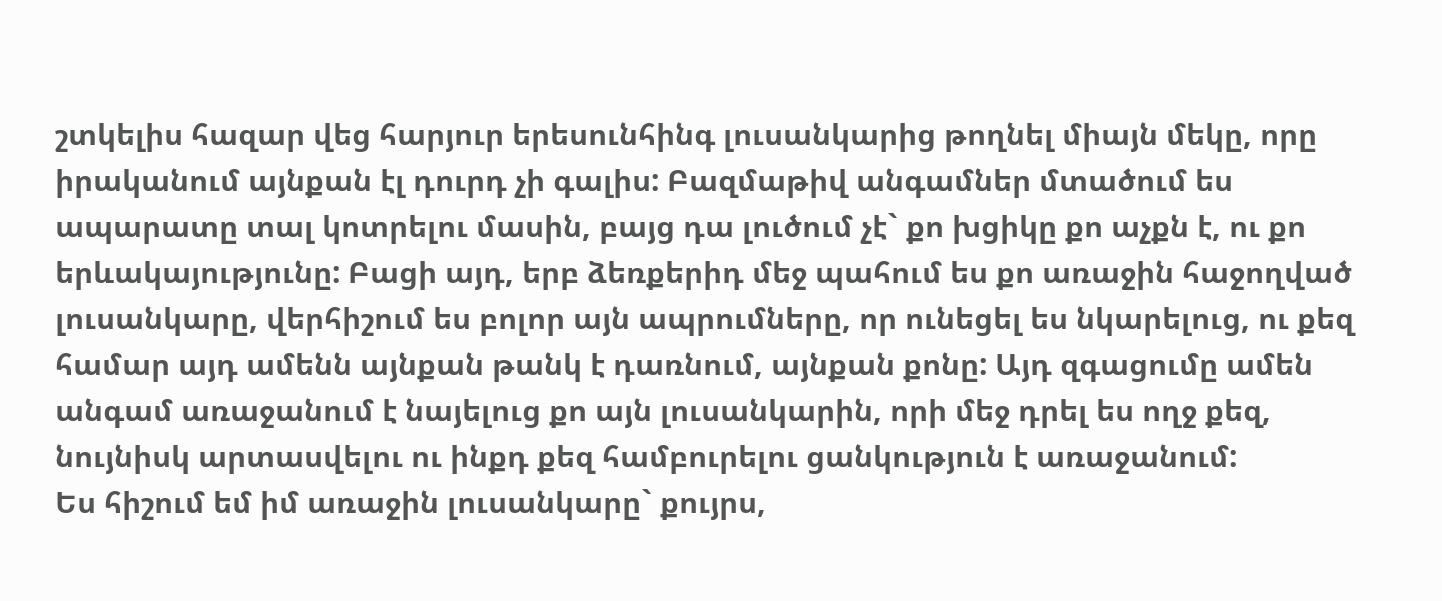շտկելիս հազար վեց հարյուր երեսունհինգ լուսանկարից թողնել միայն մեկը, որը իրականում այնքան էլ դուրդ չի գալիս: Բազմաթիվ անգամներ մտածում ես ապարատը տալ կոտրելու մասին, բայց դա լուծում չէ` քո խցիկը քո աչքն է, ու քո երևակայությունը: Բացի այդ, երբ ձեռքերիդ մեջ պահում ես քո առաջին հաջողված լուսանկարը, վերհիշում ես բոլոր այն ապրումները, որ ունեցել ես նկարելուց, ու քեզ համար այդ ամենն այնքան թանկ է դառնում, այնքան քոնը: Այդ զգացումը ամեն անգամ առաջանում է նայելուց քո այն լուսանկարին, որի մեջ դրել ես ողջ քեզ, նույնիսկ արտասվելու ու ինքդ քեզ համբուրելու ցանկություն է առաջանում:
Ես հիշում եմ իմ առաջին լուսանկարը` քույրս,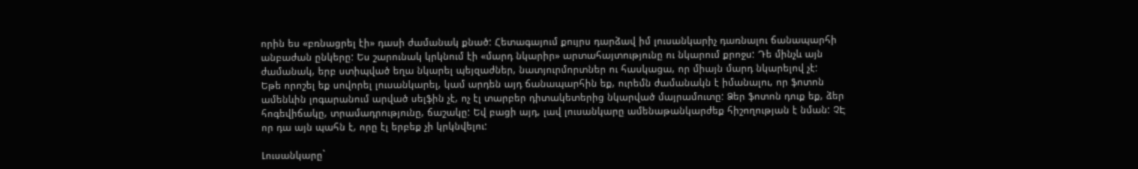որին ես «բռնացրել էի» դասի ժամանակ քնած: Հետագայում քույրս դարձավ իմ լուսանկարիչ դառնալու ճանապարհի անբաժան ընկերը: Ես շարունակ կրկնում էի «մարդ նկարիր» արտահայտությունը ու նկարում քրոջս: Դե մինչև այն ժամանակ, երբ ստիպված եղա նկարել պեյզաժներ, նատյուրմորտներ ու հասկացա, որ միայն մարդ նկարելով չէ:
Եթե որոշել եք սովորել լուսանկարել, կամ արդեն այդ ճանապարհին եք, ուրեմն ժամանակն է իմանալու, որ ֆոտոն ամենևին լոգարանում արված սելֆին չէ, ոչ էլ տարբեր դիտակետերից նկարված մայրամուտը: Ձեր ֆոտոն դուք եք, ձեր հոգեվիճակը, տրամադրությունը, ճաշակը: Եվ բացի այդ, լավ լուսանկարը ամենաթանկարժեք հիշողության է նման: ՉԷ որ դա այն պահն է, որը էլ երբեք չի կրկնվելու:

Լուսանկարը`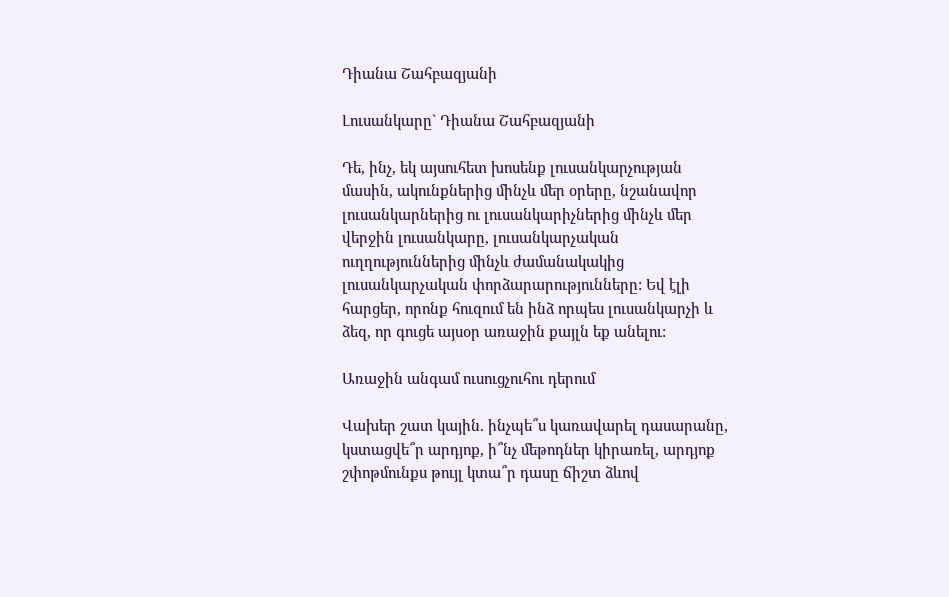Դիանա Շահբազյանի

Լուսանկարը` Դիանա Շահբազյանի

Դե, ինչ, եկ այսուհետ խոսենք լուսանկարչության մասին, ակունքներից մինչև մեր օրերը, նշանավոր լուսանկարներից ու լուսանկարիչներից մինչև մեր վերջին լուսանկարը, լուսանկարչական ուղղություններից մինչև ժամանակակից լուսանկարչական փորձարարությունները: Եվ էլի հարցեր, որոնք հուզում են ինձ որպես լուսանկարչի և ձեզ, որ գուցե այսօր առաջին քայլն եք անելու:

Առաջին անգամ ուսուցչուհու դերում

Վախեր շատ կային. ինչպե՞ս կառավարել դասարանը, կստացվե՞ր արդյոք, ի՞նչ մեթոդներ կիրառել, արդյոք շփոթմունքս թույլ կտա՞ր դասը ճիշտ ձևով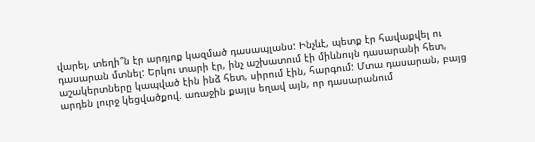վարել, տեղի՞ն էր արդյոք կազմած դասապլանս: Ինչևէ, պետք էր հավաքվել ու դասարան մտնել: Երկու տարի էր, ինչ աշխատում էի միևնույն դասարանի հետ, աշակերտները կապված էին ինձ հետ, սիրում էին, հարգում: Մտա դասարան, բայց արդեն լուրջ կեցվածքով. առաջին քայլս եղավ այն, որ դասարանում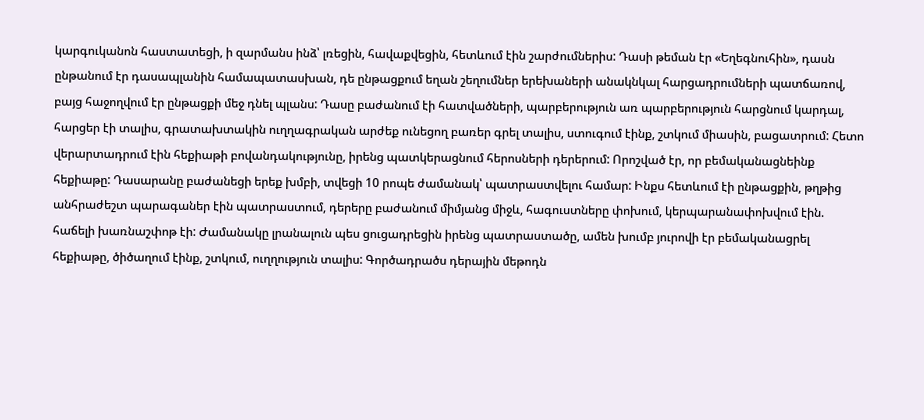կարգուկանոն հաստատեցի, ի զարմանս ինձ՝ լռեցին, հավաքվեցին, հետևում էին շարժումներիս: Դասի թեման էր «Եղեգնուհին», դասն ընթանում էր դասապլանին համապատասխան, դե ընթացքում եղան շեղումներ երեխաների անակնկալ հարցադրումների պատճառով, բայց հաջողվում էր ընթացքի մեջ դնել պլանս: Դասը բաժանում էի հատվածների, պարբերություն առ պարբերություն հարցնում կարդալ, հարցեր էի տալիս, գրատախտակին ուղղագրական արժեք ունեցող բառեր գրել տալիս, ստուգում էինք, շտկում միասին, բացատրում: Հետո վերարտադրում էին հեքիաթի բովանդակությունը, իրենց պատկերացնում հերոսների դերերում: Որոշված էր, որ բեմականացնեինք հեքիաթը: Դասարանը բաժանեցի երեք խմբի, տվեցի 10 րոպե ժամանակ՝ պատրաստվելու համար: Ինքս հետևում էի ընթացքին, թղթից անհրաժեշտ պարագաներ էին պատրաստում, դերերը բաժանում միմյանց միջև, հագուստները փոխում, կերպարանափոխվում էին. հաճելի խառնաշփոթ էի: Ժամանակը լրանալուն պես ցուցադրեցին իրենց պատրաստածը, ամեն խումբ յուրովի էր բեմականացրել հեքիաթը, ծիծաղում էինք, շտկում, ուղղություն տալիս: Գործադրածս դերային մեթոդն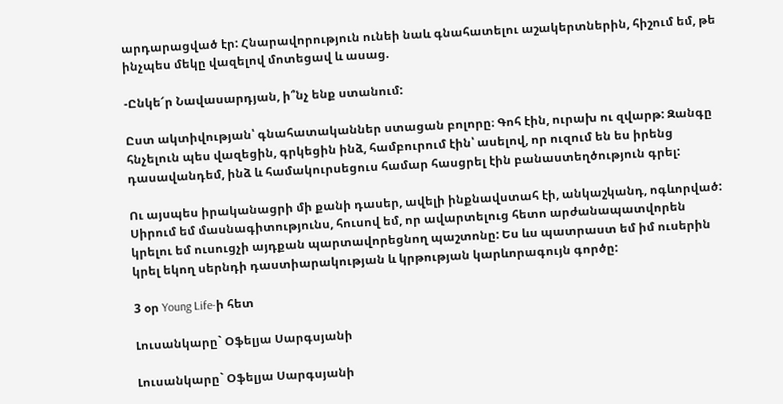արդարացված էր: Հնարավորություն ունեի նաև գնահատելու աշակերտներին, հիշում եմ, թե ինչպես մեկը վազելով մոտեցավ և ասաց.

-Ընկե՜ր Նավասարդյան, ի՞նչ ենք ստանում:

Ըստ ակտիվության՝ գնահատականներ ստացան բոլորը։ Գոհ էին, ուրախ ու զվարթ: Զանգը հնչելուն պես վազեցին, գրկեցին ինձ, համբուրում էին՝ ասելով, որ ուզում են ես իրենց դասավանդեմ, ինձ և համակուրսեցուս համար հասցրել էին բանաստեղծություն գրել:

Ու այսպես իրականացրի մի քանի դասեր, ավելի ինքնավստահ էի, անկաշկանդ, ոգևորված: Սիրում եմ մասնագիտությունս, հուսով եմ, որ ավարտելուց հետո արժանապատվորեն կրելու եմ ուսուցչի այդքան պարտավորեցնող պաշտոնը: Ես ևս պատրաստ եմ իմ ուսերին կրել եկող սերնդի դաստիարակության և կրթության կարևորագույն գործը:

3 օր Young Life-ի հետ

Լուսանկարը` Օֆելյա Սարգսյանի

Լուսանկարը` Օֆելյա Սարգսյանի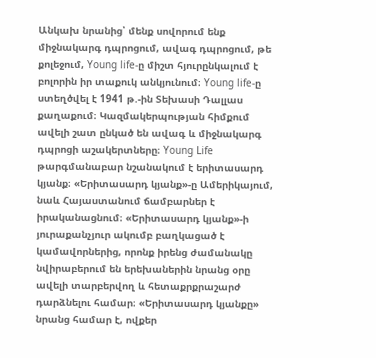Անկախ նրանից՝ մենք սովորում ենք միջնակարգ դպրոցում, ավագ դպրոցում, թե քոլեջում, Young life-ը միշտ հյուրընկալում է բոլորին իր տաքուկ անկյունում։ Young life-ը ստեղծվել է 1941 թ.-ին Տեխասի Դալլաս քաղաքում։ Կազմակերպության հիմքում ավելի շատ ընկած են ավագ և միջնակարգ դպրոցի աշակերտները։ Young Life թարգմանաբար նշանակում է երիտասարդ կյանք։ «Երիտասարդ կյանք»-ը Ամերիկայում, նաև Հայաստանում ճամբարներ է իրականացնում։ «Երիտասարդ կյանք»-ի յուրաքանչյուր ակումբ բաղկացած է կամավորներից, որոնք իրենց ժամանակը նվիրաբերում են երեխաներին նրանց օրը ավելի տարբերվող և հետաքրքրաշարժ դարձնելու համար։ «Երիտասարդ կյանքը» նրանց համար է, ովքեր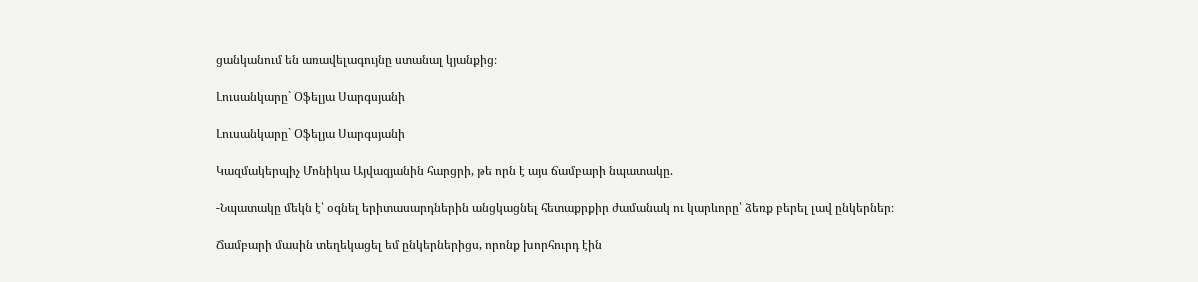ցանկանում են առավելագույնը ստանալ կյանքից։

Լուսանկարը` Օֆելյա Սարգսյանի

Լուսանկարը` Օֆելյա Սարգսյանի

Կազմակերպիչ Մոնիկա Այվազյանին հարցրի, թե որն է այս ճամբարի նպատակը.

-Նպատակը մեկն է՝ օգնել երիտասարդներին անցկացնել հետաքրքիր ժամանակ ու կարևորը՝ ձեռք բերել լավ ընկերներ։

Ճամբարի մասին տեղեկացել եմ ընկերներիցս, որոնք խորհուրդ էին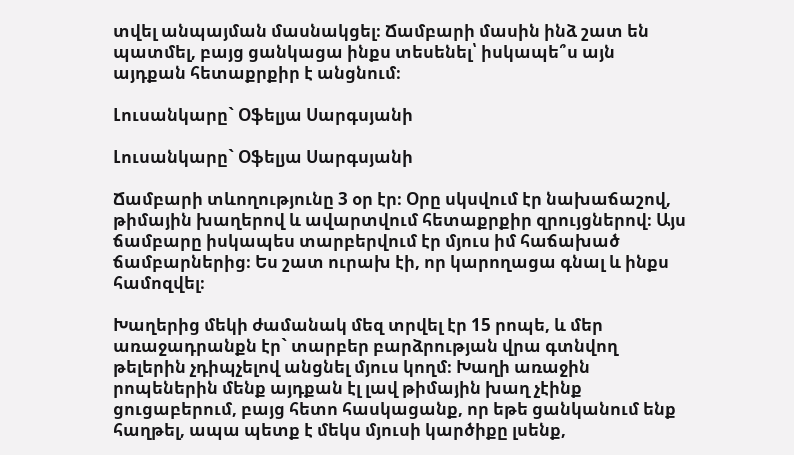տվել անպայման մասնակցել։ Ճամբարի մասին ինձ շատ են պատմել, բայց ցանկացա ինքս տեսենել՝ իսկապե՞ս այն այդքան հետաքրքիր է անցնում։

Լուսանկարը` Օֆելյա Սարգսյանի

Լուսանկարը` Օֆելյա Սարգսյանի

Ճամբարի տևողությունը 3 օր էր։ Օրը սկսվում էր նախաճաշով, թիմային խաղերով և ավարտվում հետաքրքիր զրույցներով։ Այս ճամբարը իսկապես տարբերվում էր մյուս իմ հաճախած ճամբարներից։ Ես շատ ուրախ էի, որ կարողացա գնալ և ինքս համոզվել։

Խաղերից մեկի ժամանակ մեզ տրվել էր 15 րոպե, և մեր առաջադրանքն էր` տարբեր բարձրության վրա գտնվող թելերին չդիպչելով անցնել մյուս կողմ։ Խաղի առաջին րոպեներին մենք այդքան էլ լավ թիմային խաղ չէինք ցուցաբերում, բայց հետո հասկացանք, որ եթե ցանկանում ենք հաղթել, ապա պետք է մեկս մյուսի կարծիքը լսենք,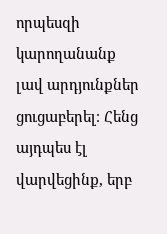որպեսզի կարողանանք լավ արդյունքներ ցուցաբերել։ Հենց այդպես էլ վարվեցինք, երբ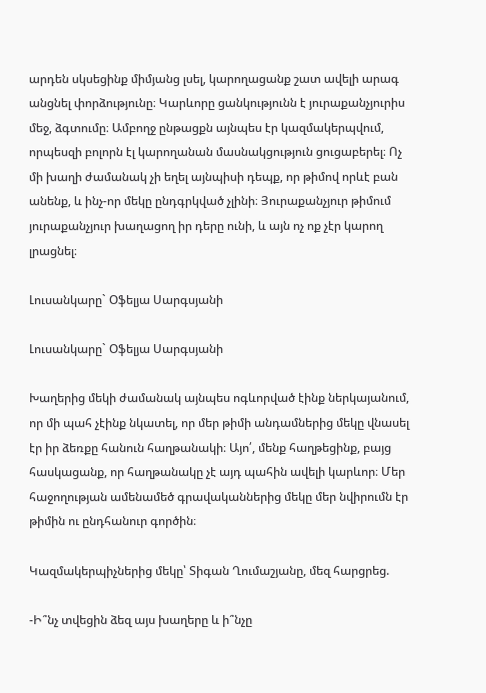արդեն սկսեցինք միմյանց լսել, կարողացանք շատ ավելի արագ անցնել փորձությունը։ Կարևորը ցանկությունն է յուրաքանչյուրիս մեջ, ձգտումը։ Ամբողջ ընթացքն այնպես էր կազմակերպվում, որպեսզի բոլորն էլ կարողանան մասնակցություն ցուցաբերել։ Ոչ մի խաղի ժամանակ չի եղել այնպիսի դեպք, որ թիմով որևէ բան անենք, և ինչ-որ մեկը ընդգրկված չլինի։ Յուրաքանչյուր թիմում յուրաքանչյուր խաղացող իր դերը ունի, և այն ոչ ոք չէր կարող լրացնել։

Լուսանկարը` Օֆելյա Սարգսյանի

Լուսանկարը` Օֆելյա Սարգսյանի

Խաղերից մեկի ժամանակ այնպես ոգևորված էինք ներկայանում, որ մի պահ չէինք նկատել, որ մեր թիմի անդամներից մեկը վնասել էր իր ձեռքը հանուն հաղթանակի։ Այո՛, մենք հաղթեցինք, բայց հասկացանք, որ հաղթանակը չէ այդ պահին ավելի կարևոր։ Մեր հաջողության ամենամեծ գրավականներից մեկը մեր նվիրումն էր թիմին ու ընդհանուր գործին։

Կազմակերպիչներից մեկը՝ Տիգան Ղումաշյանը, մեզ հարցրեց.

-Ի՞նչ տվեցին ձեզ այս խաղերը և ի՞նչը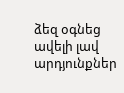ձեզ օգնեց ավելի լավ արդյունքներ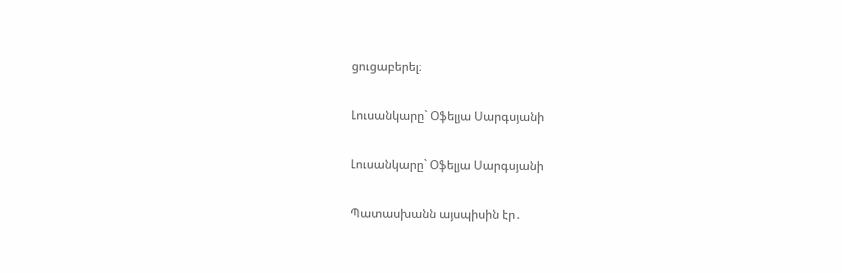ցուցաբերել։

Լուսանկարը` Օֆելյա Սարգսյանի

Լուսանկարը` Օֆելյա Սարգսյանի

Պատասխանն այսպիսին էր․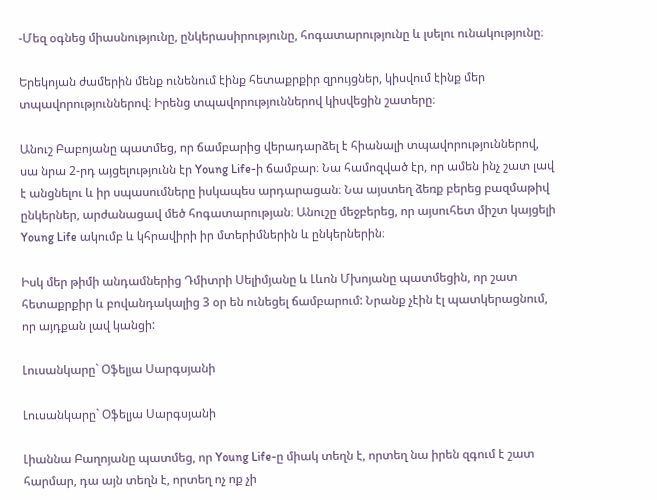-Մեզ օգնեց միասնությունը, ընկերասիրությունը, հոգատարությունը և լսելու ունակությունը։

Երեկոյան ժամերին մենք ունենում էինք հետաքրքիր զրույցներ, կիսվում էինք մեր տպավորություններով։ Իրենց տպավորություններով կիսվեցին շատերը։

Անուշ Բաբոյանը պատմեց, որ ճամբարից վերադարձել է հիանալի տպավորություններով, սա նրա 2-րդ այցելությունն էր Young Life-ի ճամբար։ Նա համոզված էր, որ ամեն ինչ շատ լավ է անցնելու և իր սպասումները իսկապես արդարացան։ Նա այստեղ ձեռք բերեց բազմաթիվ ընկերներ, արժանացավ մեծ հոգատարության։ Անուշը մեջբերեց, որ այսուհետ միշտ կայցելի Young Life ակումբ և կհրավիրի իր մտերիմներին և ընկերներին։

Իսկ մեր թիմի անդամներից Դմիտրի Սելիմյանը և Լևոն Մխոյանը պատմեցին, որ շատ հետաքրքիր և բովանդակալից 3 օր են ունեցել ճամբարում: Նրանք չէին էլ պատկերացնում, որ այդքան լավ կանցի:

Լուսանկարը` Օֆելյա Սարգսյանի

Լուսանկարը` Օֆելյա Սարգսյանի

Լիաննա Բաղոյանը պատմեց, որ Young Life-ը միակ տեղն է, որտեղ նա իրեն զգում է շատ հարմար, դա այն տեղն է, որտեղ ոչ ոք չի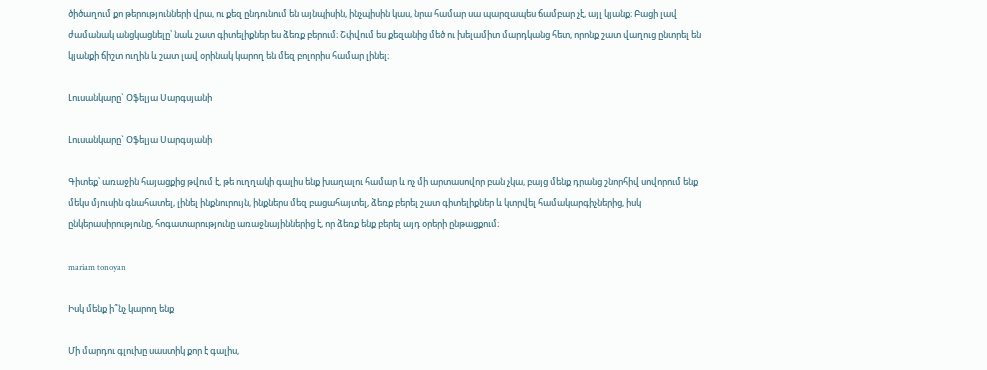ծիծաղում քո թերությունների վրա, ու քեզ ընդունում են այնպիսին, ինչպիսին կաս, նրա համար սա պարզապես ճամբար չէ, այլ կյանք։ Բացի լավ ժամանակ անցկացնելը՝ նաև շատ գիտելիքներ ես ձեռք բերում։ Շփվում ես քեզանից մեծ ու խելամիտ մարդկանց հետ, որոնք շատ վաղուց ընտրել են կյանքի ճիշտ ուղին և շատ լավ օրինակ կարող են մեզ բոլորիս համար լինել։

Լուսանկարը` Օֆելյա Սարգսյանի

Լուսանկարը` Օֆելյա Սարգսյանի

Գիտեք՝ առաջին հայացքից թվում է, թե ուղղակի գալիս ենք խաղալու համար և ոչ մի արտասովոր բան չկա, բայց մենք դրանց շնորհիվ սովորում ենք մեկս մյուսին գնահատել, լինել ինքնուրույն, ինքներս մեզ բացահայտել, ձեռք բերել շատ գիտելիքներ և կտրվել համակարգիչներից, իսկ ընկերասիրությունը, հոգատարությունը առաջնայիններից է, որ ձեռք ենք բերել այդ օրերի ընթացքում։

mariam tonoyan

Իսկ մենք ի՞նչ կարող ենք

Մի մարդու գլուխը սաստիկ քոր է գալիս,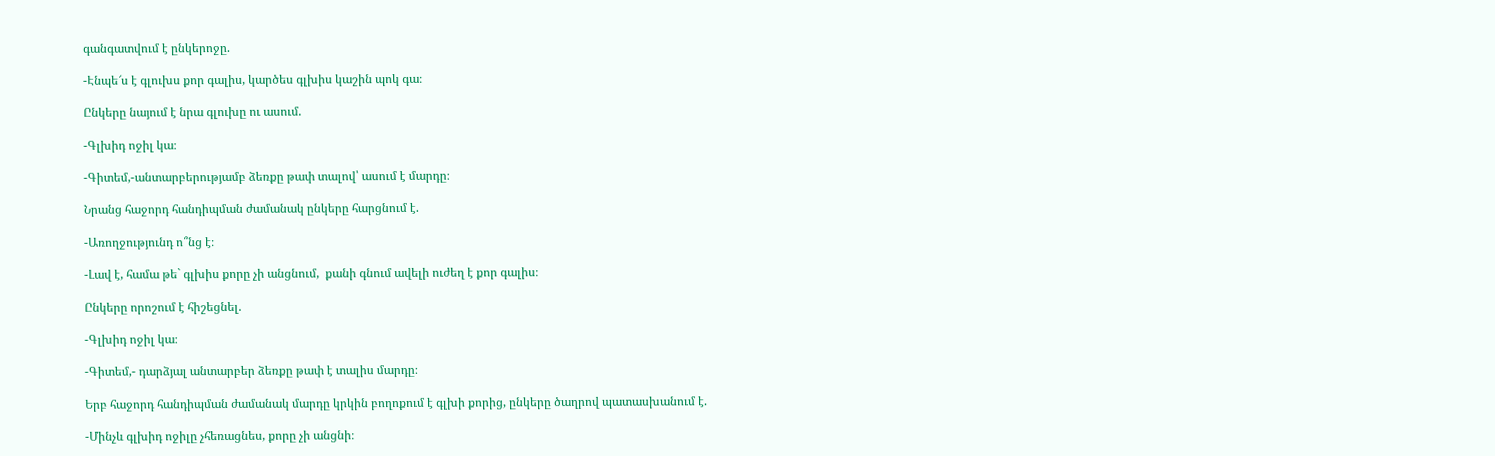գանգատվում է ընկերոջը.

-Էնպե՜ս է գլուխս քոր գալիս, կարծես գլխիս կաշին պոկ գա։

Ընկերը նայում է նրա գլուխը ու ասում.

-Գլխիդ ոջիլ կա։

-Գիտեմ,-անտարբերությամբ ձեռքը թափ տալով՝ ասում է մարդը։

Նրանց հաջորդ հանդիպման ժամանակ ընկերը հարցնում է.

-Առողջությունդ ո՞նց է։

-Լավ է, համա թե` գլխիս քորը չի անցնում,  քանի գնում ավելի ուժեղ է քոր գալիս։

Ընկերը որոշում է հիշեցնել.

-Գլխիդ ոջիլ կա։

-Գիտեմ,- դարձյալ անտարբեր ձեռքը թափ է տալիս մարդը։

Երբ հաջորդ հանդիպման ժամանակ մարդը կրկին բողոքում է գլխի քորից, ընկերը ծաղրով պատասխանում է.

-Մինչև գլխիդ ոջիլը չհեռացնես, քորը չի անցնի։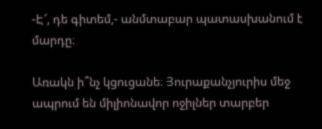-Է՜, դե գիտեմ,- անմտաբար պատասխանում է մարդը։

Առակն ի՞նչ կցուցանե։ Յուրաքանչյուրիս մեջ ապրում են միլիոնավոր ոջիլներ տարբեր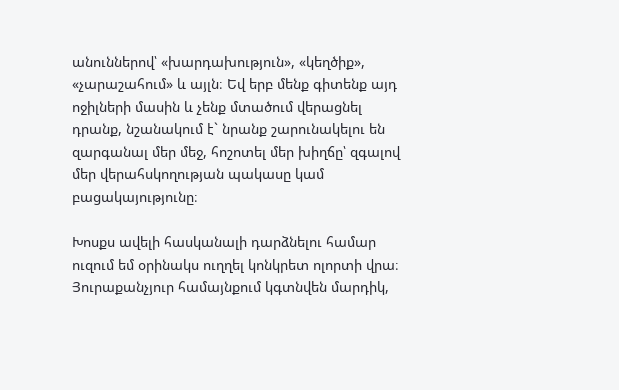անուններով՝ «խարդախություն», «կեղծիք», «չարաշահում» և այլն։ Եվ երբ մենք գիտենք այդ ոջիլների մասին և չենք մտածում վերացնել դրանք, նշանակում է` նրանք շարունակելու են զարգանալ մեր մեջ, հոշոտել մեր խիղճը՝ զգալով մեր վերահսկողության պակասը կամ բացակայությունը։

Խոսքս ավելի հասկանալի դարձնելու համար ուզում եմ օրինակս ուղղել կոնկրետ ոլորտի վրա։ Յուրաքանչյուր համայնքում կգտնվեն մարդիկ,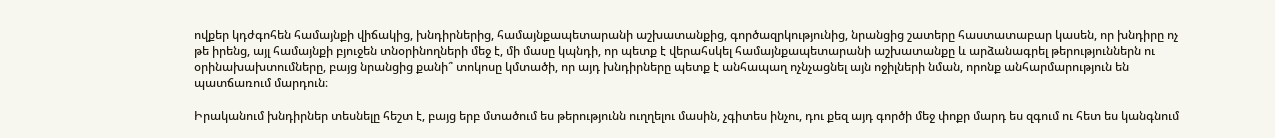ովքեր կդժգոհեն համայնքի վիճակից, խնդիրներից, համայնքապետարանի աշխատանքից, գործազրկությունից, նրանցից շատերը հաստատաբար կասեն, որ խնդիրը ոչ թե իրենց, այլ համայնքի բյուջեն տնօրինողների մեջ է, մի մասը կպնդի, որ պետք է վերահսկել համայնքապետարանի աշխատանքը և արձանագրել թերություններն ու օրինախախտումները, բայց նրանցից քանի՞ տոկոսը կմտածի, որ այդ խնդիրները պետք է անհապաղ ոչնչացնել այն ոջիլների նման, որոնք անհարմարություն են պատճառում մարդուն։

Իրականում խնդիրներ տեսնելը հեշտ է, բայց երբ մտածում ես թերությունն ուղղելու մասին, չգիտես ինչու, դու քեզ այդ գործի մեջ փոքր մարդ ես զգում ու հետ ես կանգնում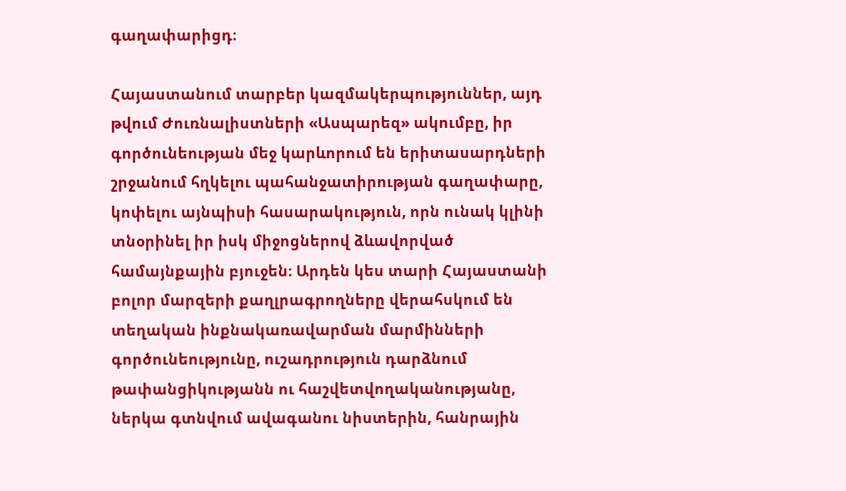գաղափարիցդ։

Հայաստանում տարբեր կազմակերպություններ, այդ թվում Ժուռնալիստների «Ասպարեզ» ակումբը, իր գործունեության մեջ կարևորում են երիտասարդների շրջանում հղկելու պահանջատիրության գաղափարը, կոփելու այնպիսի հասարակություն, որն ունակ կլինի տնօրինել իր իսկ միջոցներով ձևավորված համայնքային բյուջեն։ Արդեն կես տարի Հայաստանի բոլոր մարզերի քաղլրագրողները վերահսկում են տեղական ինքնակառավարման մարմինների գործունեությունը, ուշադրություն դարձնում թափանցիկությանն ու հաշվետվողականությանը, ներկա գտնվում ավագանու նիստերին, հանրային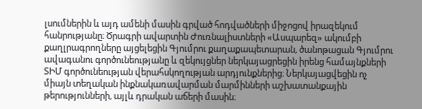լսումներին և այդ ամենի մասին գրված հոդվածների միջոցով իրազեկում հանրությանը։ Ծրագրի ավարտին Ժուռնալիստների «Ասպարեզ» ակումբի քաղլրագրողները այցելեցին Գյումրու քաղաքապետարան, ծանոթացան Գյումրու ավագանու գործունեությանը և զեկույցներ ներկայացրեցին իրենց համայնքների ՏԻՄ գործունեության վերահսկողության արդյունքներից։ Ներկայացվեցին ոչ միայն տեղական ինքնակառավարման մարմինների աշխատանքային թերությունների, այլև դրական աճերի մասին։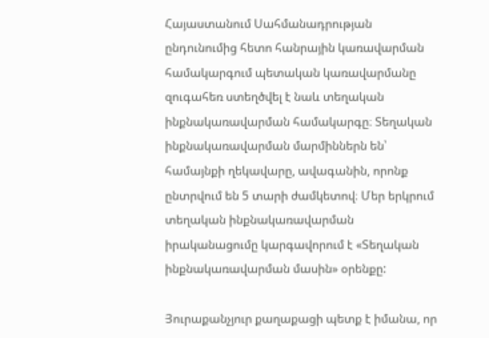Հայաստանում Սահմանադրության ընդունումից հետո հանրային կառավարման համակարգում պետական կառավարմանը զուգահեռ ստեղծվել է նաև տեղական ինքնակառավարման համակարգը։ Տեղական ինքնակառավարման մարմիններն են՝ համայնքի ղեկավարը, ավագանին, որոնք ընտրվում են 5 տարի ժամկետով։ Մեր երկրում տեղական ինքնակառավարման իրականացումը կարգավորում է «Տեղական ինքնակառավարման մասին» օրենքը:

Յուրաքանչյուր քաղաքացի պետք է իմանա, որ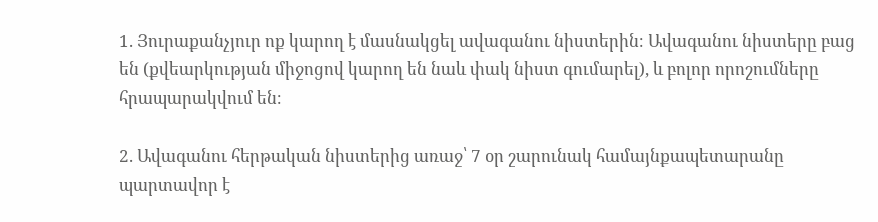1. Յուրաքանչյուր ոք կարող է մասնակցել ավագանու նիստերին։ Ավագանու նիստերը բաց են (քվեարկության միջոցով կարող են նաև փակ նիստ գումարել), և բոլոր որոշումները հրապարակվում են։

2. Ավագանու հերթական նիստերից առաջ՝ 7 օր շարունակ համայնքապետարանը պարտավոր է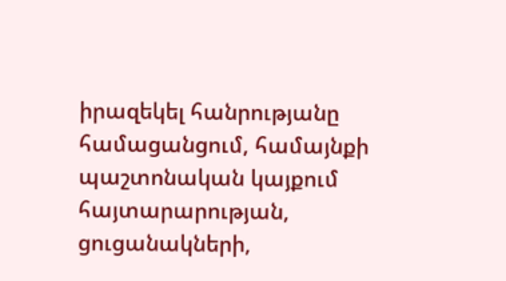իրազեկել հանրությանը համացանցում, համայնքի պաշտոնական կայքում հայտարարության, ցուցանակների,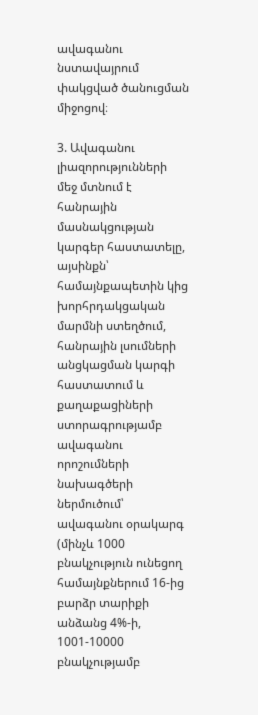ավագանու նստավայրում փակցված ծանուցման միջոցով։

3. Ավագանու լիազորությունների մեջ մտնում է հանրային մասնակցության կարգեր հաստատելը, այսինքն՝ համայնքապետին կից խորհրդակցական մարմնի ստեղծում, հանրային լսումների անցկացման կարգի հաստատում և քաղաքացիների ստորագրությամբ ավագանու որոշումների նախագծերի ներմուծում՝ ավագանու օրակարգ (մինչև 1000 բնակչություն ունեցող համայնքներում 16-ից բարձր տարիքի անձանց 4%-ի, 1001-10000 բնակչությամբ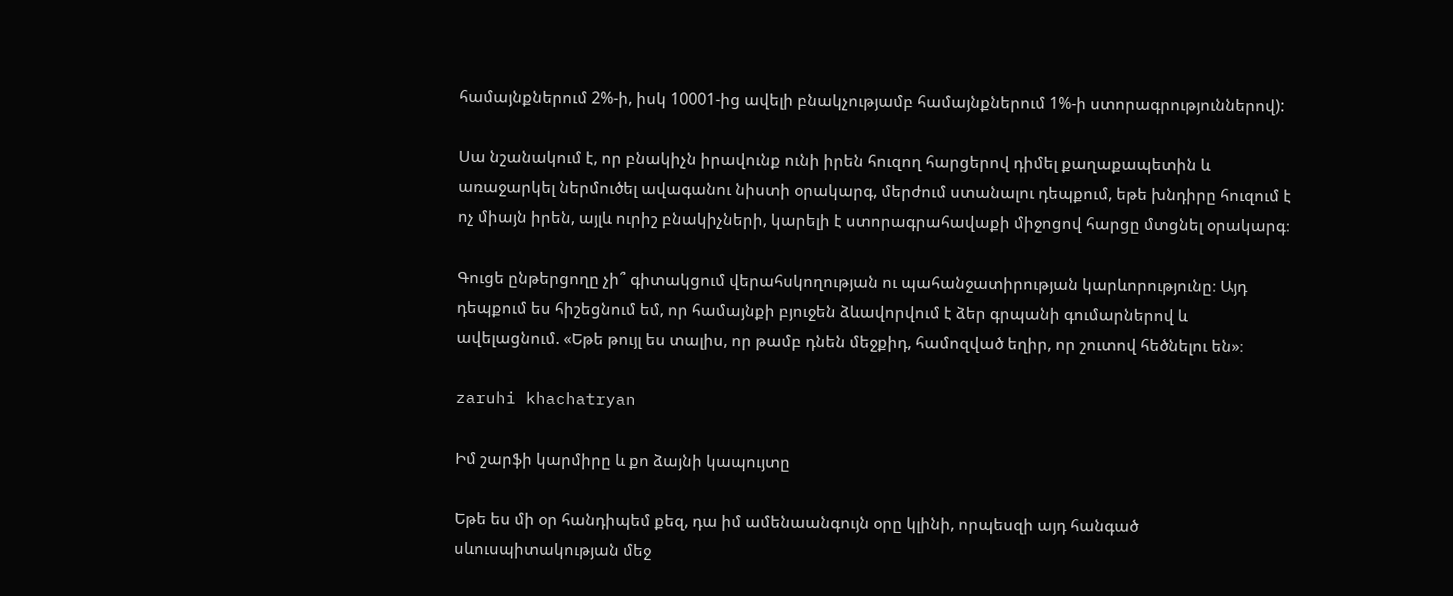համայնքներում 2%-ի, իսկ 10001-ից ավելի բնակչությամբ համայնքներում 1%-ի ստորագրություններով):

Սա նշանակում է, որ բնակիչն իրավունք ունի իրեն հուզող հարցերով դիմել քաղաքապետին և առաջարկել ներմուծել ավագանու նիստի օրակարգ, մերժում ստանալու դեպքում, եթե խնդիրը հուզում է ոչ միայն իրեն, այլև ուրիշ բնակիչների, կարելի է ստորագրահավաքի միջոցով հարցը մտցնել օրակարգ։

Գուցե ընթերցողը չի՞ գիտակցում վերահսկողության ու պահանջատիրության կարևորությունը։ Այդ դեպքում ես հիշեցնում եմ, որ համայնքի բյուջեն ձևավորվում է ձեր գրպանի գումարներով և ավելացնում. «Եթե թույլ ես տալիս, որ թամբ դնեն մեջքիդ, համոզված եղիր, որ շուտով հեծնելու են»։

zaruhi khachatryan

Իմ շարֆի կարմիրը և քո ձայնի կապույտը

Եթե ես մի օր հանդիպեմ քեզ, դա իմ ամենաանգույն օրը կլինի, որպեսզի այդ հանգած սևուսպիտակության մեջ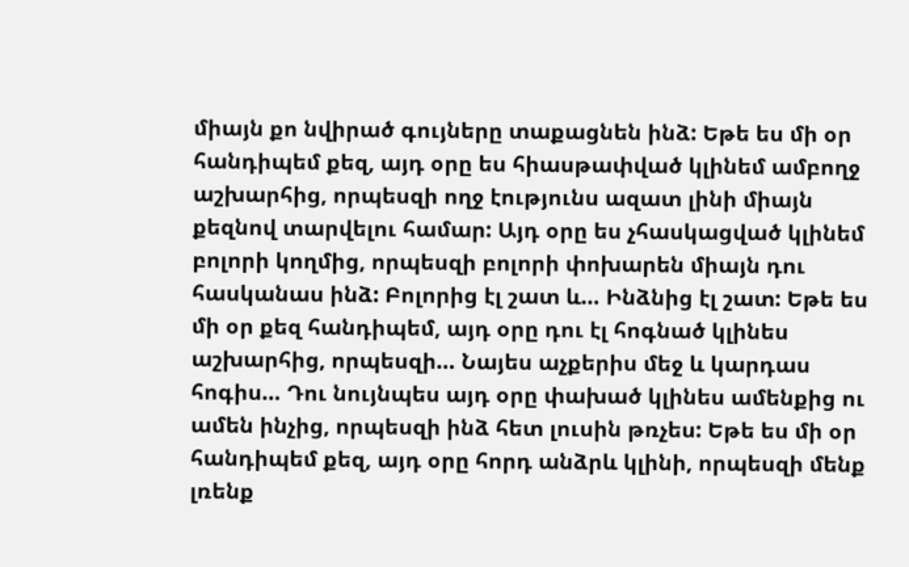միայն քո նվիրած գույները տաքացնեն ինձ: Եթե ես մի օր հանդիպեմ քեզ, այդ օրը ես հիասթափված կլինեմ ամբողջ աշխարհից, որպեսզի ողջ էությունս ազատ լինի միայն քեզնով տարվելու համար: Այդ օրը ես չհասկացված կլինեմ բոլորի կողմից, որպեսզի բոլորի փոխարեն միայն դու հասկանաս ինձ: Բոլորից էլ շատ և… Ինձնից էլ շատ: Եթե ես մի օր քեզ հանդիպեմ, այդ օրը դու էլ հոգնած կլինես աշխարհից, որպեսզի… Նայես աչքերիս մեջ և կարդաս հոգիս… Դու նույնպես այդ օրը փախած կլինես ամենքից ու ամեն ինչից, որպեսզի ինձ հետ լուսին թռչես: Եթե ես մի օր հանդիպեմ քեզ, այդ օրը հորդ անձրև կլինի, որպեսզի մենք լռենք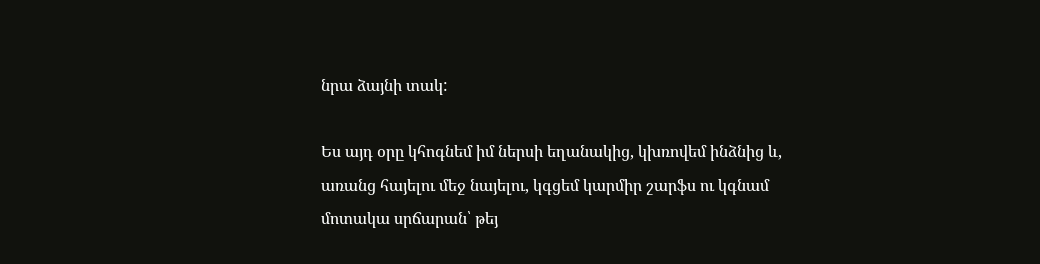նրա ձայնի տակ:

Ես այդ օրը կհոգնեմ իմ ներսի եղանակից, կխռովեմ ինձնից և, առանց հայելու մեջ նայելու, կգցեմ կարմիր շարֆս ու կգնամ մոտակա սրճարան՝ թեյ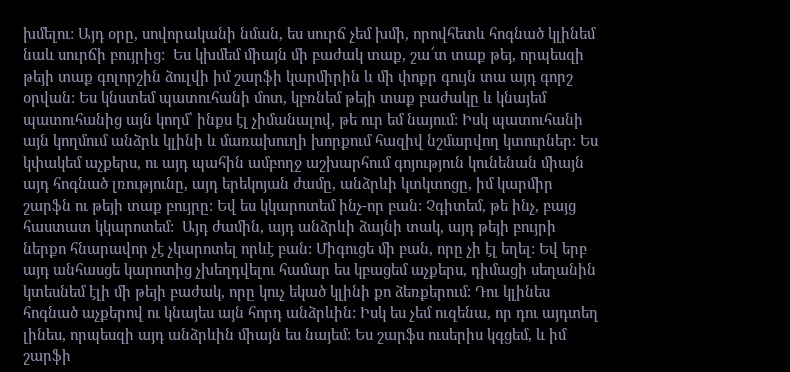խմելու: Այդ օրը, սովորականի նման, ես սուրճ չեմ խմի, որովհետև հոգնած կլինեմ նաև սուրճի բույրից:  Ես կխմեմ միայն մի բաժակ տաք, շա՜տ տաք թեյ, որպեսզի թեյի տաք գոլորշին ձուլվի իմ շարֆի կարմիրին և մի փոքր գույն տա այդ գորշ օրվան: Ես կնստեմ պատուհանի մոտ, կբռնեմ թեյի տաք բաժակը և կնայեմ պատուհանից այն կողմ՝ ինքս էլ չիմանալով, թե ուր եմ նայում: Իսկ պատուհանի այն կողմում անձրև կլինի և մառախուղի խորքում հազիվ նշմարվող կտուրներ: Ես կփակեմ աչքերս, ու այդ պահին ամբողջ աշխարհում գոյություն կունենան միայն այդ հոգնած լռությունը, այդ երեկոյան ժամը, անձրևի կտկտոցը, իմ կարմիր շարֆն ու թեյի տաք բույրը: Եվ ես կկարոտեմ ինչ-որ բան: Չգիտեմ, թե ինչ, բայց հաստատ կկարոտեմ:  Այդ ժամին, այդ անձրևի ձայնի տակ, այդ թեյի բույրի ներքո հնարավոր չէ չկարոտել որևէ բան: Միգուցե մի բան, որը չի էլ եղել: Եվ երբ այդ անհասցե կարոտից չխեղդվելու համար ես կբացեմ աչքերս, դիմացի սեղանին կտեսնեմ էլի մի թեյի բաժակ, որը կուչ եկած կլինի քո ձեռքերում: Դու կլինես հոգնած աչքերով ու կնայես այն հորդ անձրևին: Իսկ ես չեմ ուզենա, որ դու այդտեղ լինես, որպեսզի այդ անձրևին միայն ես նայեմ: Ես շարֆս ուսերիս կգցեմ, և իմ շարֆի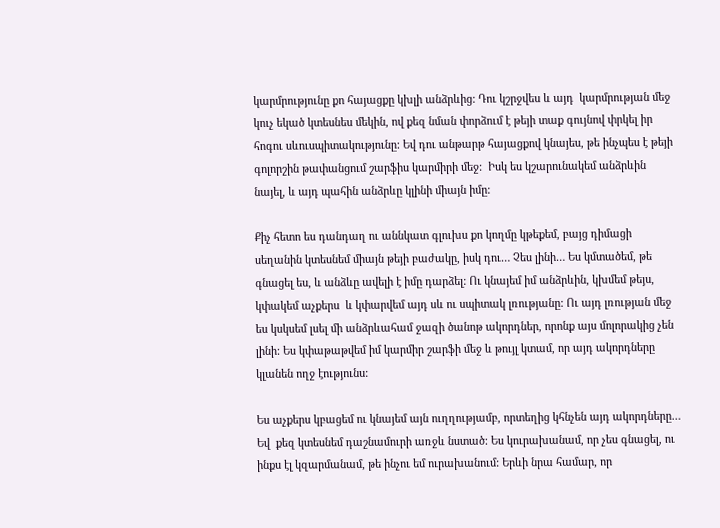կարմրությունը քո հայացքը կխլի անձրևից: Դու կշրջվես և այդ  կարմրության մեջ կուչ եկած կտեսնես մեկին, ով քեզ նման փորձում է թեյի տաք գույնով փրկել իր հոգու սևուսպիտակությունը: Եվ դու անթարթ հայացքով կնայես, թե ինչպես է թեյի գոլորշին թափանցում շարֆիս կարմիրի մեջ:  Իսկ ես կշարունակեմ անձրևին նայել, և այդ պահին անձրևը կլինի միայն իմը:

Քիչ հետո ես դանդաղ ու աննկատ գլուխս քո կողմը կթեքեմ, բայց դիմացի սեղանին կտեսնեմ միայն թեյի բաժակը, իսկ դու… Չես լինի… Ես կմտածեմ, թե գնացել ես, և անձևը ավելի է իմը դարձել: Ու կնայեմ իմ անձրևին, կխմեմ թեյս, կփակեմ աչքերս  և կփարվեմ այդ սև ու սպիտակ լռությանը: Ու այդ լռության մեջ ես կսկսեմ լսել մի անձրևահամ ջազի ծանոթ ակորդներ, որոնք այս մոլորակից չեն լինի: Ես կփաթաթվեմ իմ կարմիր շարֆի մեջ և թույլ կտամ, որ այդ ակորդները կլանեն ողջ էությունս:

Ես աչքերս կբացեմ ու կնայեմ այն ուղղությամբ, որտեղից կհնչեն այդ ակորդները… Եվ  քեզ կտեսնեմ դաշնամուրի առջև նստած: Ես կուրախանամ, որ չես գնացել, ու ինքս էլ կզարմանամ, թե ինչու եմ ուրախանում: Երևի նրա համար, որ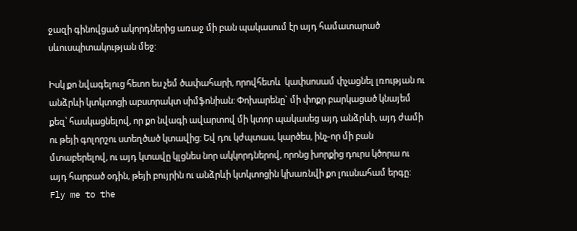ջազի գինովցած ակորդներից առաջ մի բան պակասում էր այդ համատարած սևուսպիտակության մեջ:

Իսկ քո նվագելուց հետո ես չեմ ծափահարի, որովհետև  կափսոսամ փչացնել լռության ու անձրևի կտկտոցի աբստրակտ սիմֆոնիան: Փոխարենը` մի փոքր բարկացած կնայեմ քեզ՝ հասկացնելով, որ քո նվագի ավարտով մի կտոր պակասեց այդ անձրևի, այդ ժամի ու թեյի գոլորշու ստեղծած կտավից: Եվ դու կժպտաս, կարծես, ինչ-որ մի բան մտաբերելով, ու այդ կտավը կլցնես նոր ակկորդներով, որոնց խորքից դուրս կծորա ու այդ հարբած օդին, թեյի բույրին ու անձրևի կտկտոցին կխառնվի քո լուսնահամ երգը: Fly me to the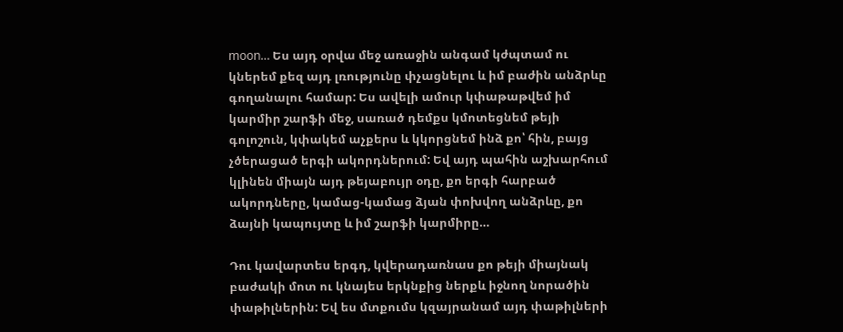moon… Ես այդ օրվա մեջ առաջին անգամ կժպտամ ու կներեմ քեզ այդ լռությունը փչացնելու և իմ բաժին անձրևը գողանալու համար: Ես ավելի ամուր կփաթաթվեմ իմ կարմիր շարֆի մեջ, սառած դեմքս կմոտեցնեմ թեյի գոլոշուն, կփակեմ աչքերս և կկորցնեմ ինձ քո՝ հին, բայց չծերացած երգի ակորդներում: Եվ այդ պահին աշխարհում կլինեն միայն այդ թեյաբույր օդը, քո երգի հարբած ակորդները, կամաց-կամաց ձյան փոխվող անձրևը, քո ձայնի կապույտը և իմ շարֆի կարմիրը…

Դու կավարտես երգդ, կվերադառնաս քո թեյի միայնակ բաժակի մոտ ու կնայես երկնքից ներքև իջնող նորածին փաթիլներին: Եվ ես մտքումս կզայրանամ այդ փաթիլների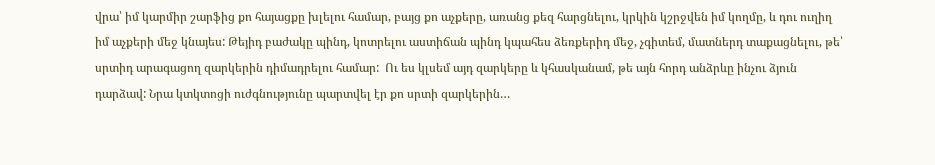վրա՝ իմ կարմիր շարֆից քո հայացքը խլելու համար, բայց քո աչքերը, առանց քեզ հարցնելու, կրկին կշրջվեն իմ կողմը, և դու ուղիղ իմ աչքերի մեջ կնայես: Թեյիդ բաժակը պինդ, կոտրելու աստիճան պինդ կպահես ձեռքերիդ մեջ, չգիտեմ, մատներդ տաքացնելու, թե՝ սրտիդ արագացող զարկերին դիմադրելու համար:  Ու ես կլսեմ այդ զարկերը և կհասկանամ, թե այն հորդ անձրևը ինչու ձյուն դարձավ: Նրա կտկտոցի ուժգնությունը պարտվել էր քո սրտի զարկերին…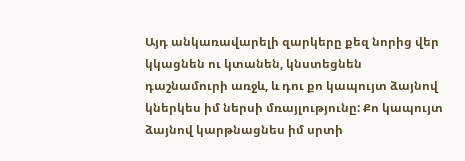Այդ անկառավարելի զարկերը քեզ նորից վեր կկացնեն ու կտանեն, կնստեցնեն դաշնամուրի առջև, և դու քո կապույտ ձայնով կներկես իմ ներսի մռայլությունը: Քո կապույտ ձայնով կարթնացնես իմ սրտի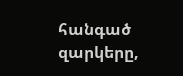հանգած զարկերը,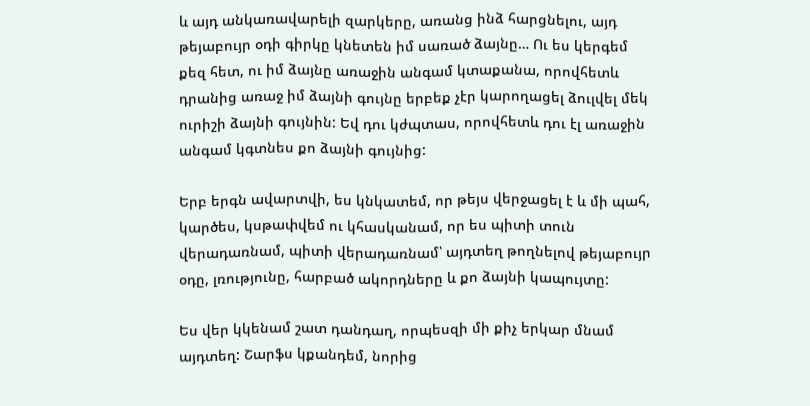և այդ անկառավարելի զարկերը, առանց ինձ հարցնելու, այդ թեյաբույր օդի գիրկը կնետեն իմ սառած ձայնը… Ու ես կերգեմ քեզ հետ, ու իմ ձայնը առաջին անգամ կտաքանա, որովհետև դրանից առաջ իմ ձայնի գույնը երբեք չէր կարողացել ձուլվել մեկ ուրիշի ձայնի գույնին: Եվ դու կժպտաս, որովհետև դու էլ առաջին անգամ կգտնես քո ձայնի գույնից:

Երբ երգն ավարտվի, ես կնկատեմ, որ թեյս վերջացել է և մի պահ, կարծես, կսթափվեմ ու կհասկանամ, որ ես պիտի տուն վերադառնամ, պիտի վերադառնամ՝ այդտեղ թողնելով թեյաբույր օդը, լռությունը, հարբած ակորդները և քո ձայնի կապույտը:

Ես վեր կկենամ շատ դանդաղ, որպեսզի մի քիչ երկար մնամ այդտեղ: Շարֆս կքանդեմ, նորից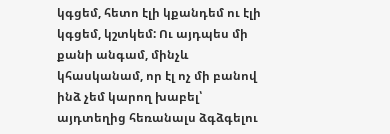կգցեմ, հետո էլի կքանդեմ ու էլի կգցեմ, կշտկեմ: Ու այդպես մի քանի անգամ, մինչև կհասկանամ, որ էլ ոչ մի բանով ինձ չեմ կարող խաբել՝ այդտեղից հեռանալս ձգձգելու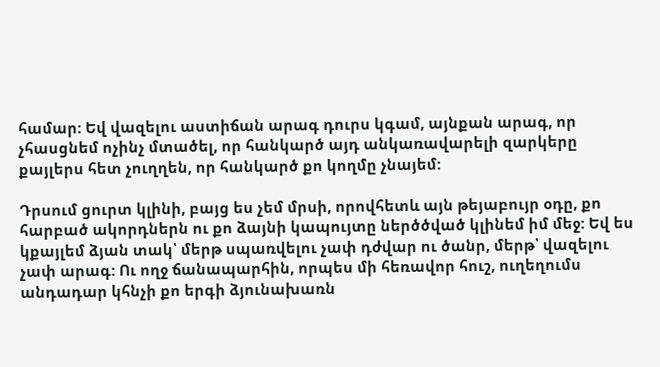համար: Եվ վազելու աստիճան արագ դուրս կգամ, այնքան արագ, որ չհասցնեմ ոչինչ մտածել, որ հանկարծ այդ անկառավարելի զարկերը քայլերս հետ չուղղեն, որ հանկարծ քո կողմը չնայեմ:

Դրսում ցուրտ կլինի, բայց ես չեմ մրսի, որովհետև այն թեյաբույր օդը, քո հարբած ակորդներն ու քո ձայնի կապույտը ներծծված կլինեմ իմ մեջ: Եվ ես կքայլեմ ձյան տակ՝ մերթ սպառվելու չափ դժվար ու ծանր, մերթ՝ վազելու չափ արագ: Ու ողջ ճանապարհին, որպես մի հեռավոր հուշ, ուղեղումս անդադար կհնչի քո երգի ձյունախառն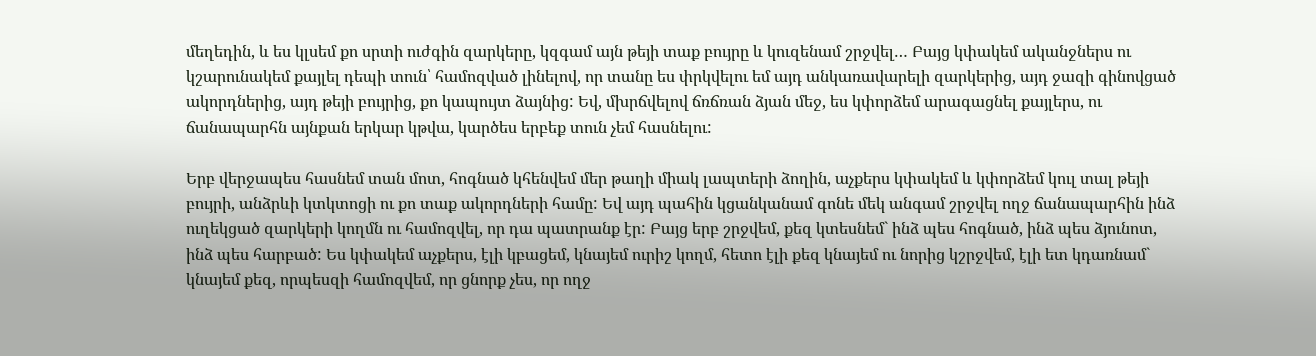մեղեդին, և ես կլսեմ քո սրտի ուժգին զարկերը, կզգամ այն թեյի տաք բույրը և կուզենամ շրջվել… Բայց կփակեմ ականջներս ու կշարունակեմ քայլել դեպի տուն՝ համոզված լինելով, որ տանը ես փրկվելու եմ այդ անկառավարելի զարկերից, այդ ջազի գինովցած ակորդներից, այդ թեյի բույրից, քո կապույտ ձայնից: Եվ, մխրճվելով ճռճռան ձյան մեջ, ես կփորձեմ արագացնել քայլերս, ու ճանապարհն այնքան երկար կթվա, կարծես երբեք տուն չեմ հասնելու:

Երբ վերջապես հասնեմ տան մոտ, հոգնած կհենվեմ մեր թաղի միակ լապտերի ձողին, աչքերս կփակեմ և կփորձեմ կուլ տալ թեյի բույրի, անձրևի կտկտոցի ու քո տաք ակորդների համը: Եվ այդ պահին կցանկանամ գոնե մեկ անգամ շրջվել ողջ ճանապարհին ինձ ուղեկցած զարկերի կողմն ու համոզվել, որ դա պատրանք էր: Բայց երբ շրջվեմ, քեզ կտեսնեմ` ինձ պես հոգնած, ինձ պես ձյունոտ, ինձ պես հարբած: Ես կփակեմ աչքերս, էլի կբացեմ, կնայեմ ուրիշ կողմ, հետո էլի քեզ կնայեմ ու նորից կշրջվեմ, էլի ետ կդառնամ` կնայեմ քեզ, որպեսզի համոզվեմ, որ ցնորք չես, որ ողջ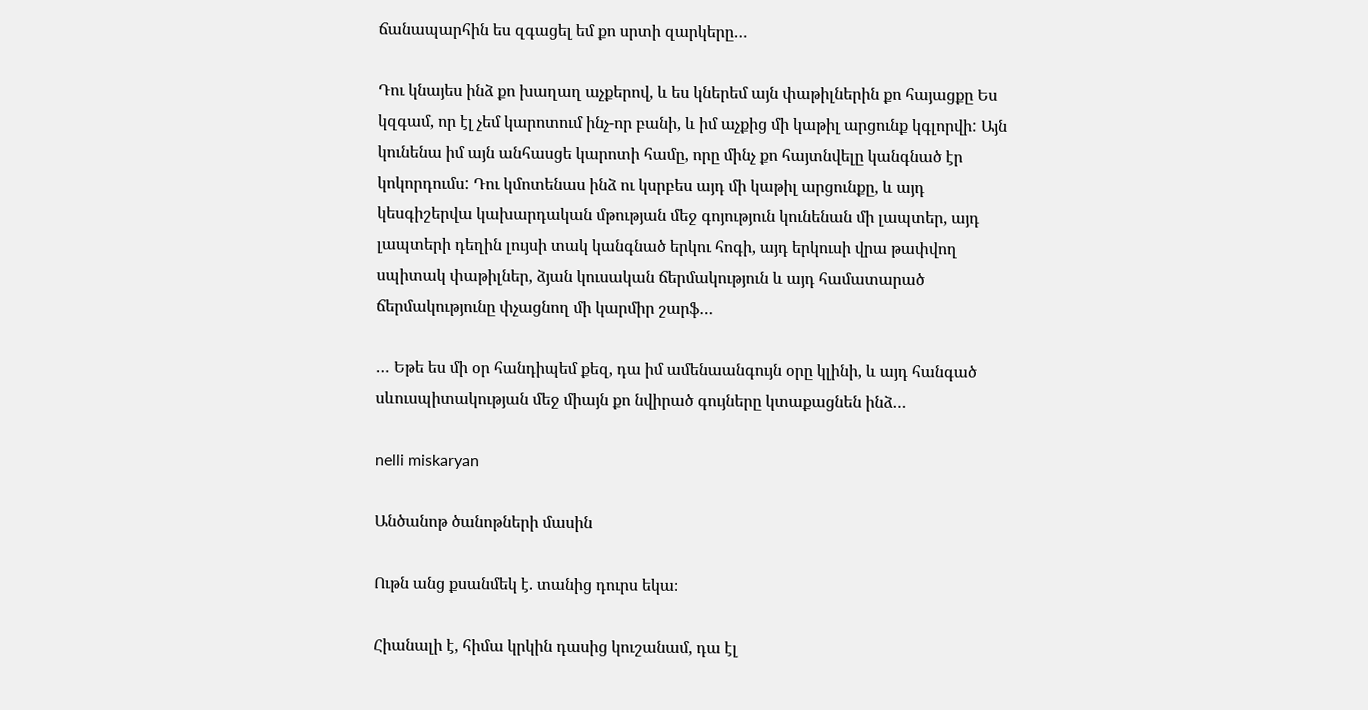ճանապարհին ես զգացել եմ քո սրտի զարկերը…

Դու կնայես ինձ քո խաղաղ աչքերով, և ես կներեմ այն փաթիլներին քո հայացքը Ես կզգամ, որ էլ չեմ կարոտում ինչ-որ բանի, և իմ աչքից մի կաթիլ արցունք կգլորվի: Այն կունենա իմ այն անհասցե կարոտի համը, որը մինչ քո հայտնվելը կանգնած էր կոկորդումս: Դու կմոտենաս ինձ ու կսրբես այդ մի կաթիլ արցունքը, և այդ կեսգիշերվա կախարդական մթության մեջ գոյություն կունենան մի լապտեր, այդ լապտերի դեղին լույսի տակ կանգնած երկու հոգի, այդ երկուսի վրա թափվող սպիտակ փաթիլներ, ձյան կուսական ճերմակություն և այդ համատարած ճերմակությունը փչացնող մի կարմիր շարֆ…

… Եթե ես մի օր հանդիպեմ քեզ, դա իմ ամենաանգույն օրը կլինի, և այդ հանգած սևուսպիտակության մեջ միայն քո նվիրած գույները կտաքացնեն ինձ…

nelli miskaryan

Անծանոթ ծանոթների մասին

Ութն անց քսանմեկ է. տանից դուրս եկա։

Հիանալի է, հիմա կրկին դասից կուշանամ, դա էլ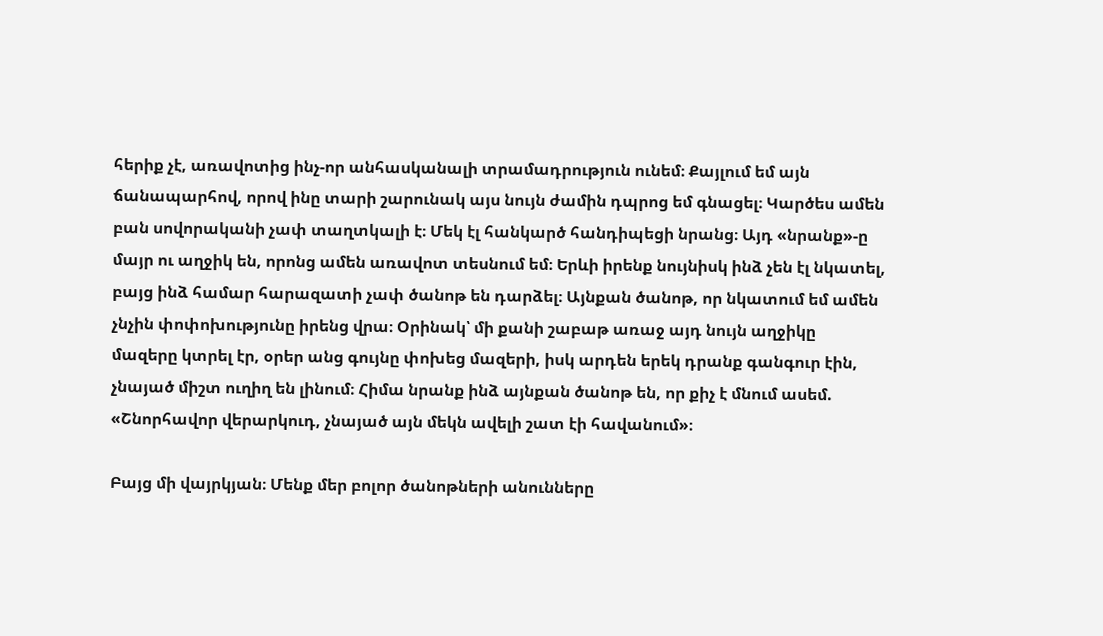հերիք չէ, առավոտից ինչ-որ անհասկանալի տրամադրություն ունեմ։ Քայլում եմ այն ճանապարհով, որով ինը տարի շարունակ այս նույն ժամին դպրոց եմ գնացել։ Կարծես ամեն բան սովորականի չափ տաղտկալի է։ Մեկ էլ հանկարծ հանդիպեցի նրանց։ Այդ «նրանք»-ը մայր ու աղջիկ են, որոնց ամեն առավոտ տեսնում եմ։ Երևի իրենք նույնիսկ ինձ չեն էլ նկատել, բայց ինձ համար հարազատի չափ ծանոթ են դարձել։ Այնքան ծանոթ, որ նկատում եմ ամեն չնչին փոփոխությունը իրենց վրա։ Օրինակ՝ մի քանի շաբաթ առաջ այդ նույն աղջիկը մազերը կտրել էր, օրեր անց գույնը փոխեց մազերի, իսկ արդեն երեկ դրանք գանգուր էին, չնայած միշտ ուղիղ են լինում։ Հիմա նրանք ինձ այնքան ծանոթ են, որ քիչ է մնում ասեմ. «Շնորհավոր վերարկուդ, չնայած այն մեկն ավելի շատ էի հավանում»։

Բայց մի վայրկյան։ Մենք մեր բոլոր ծանոթների անունները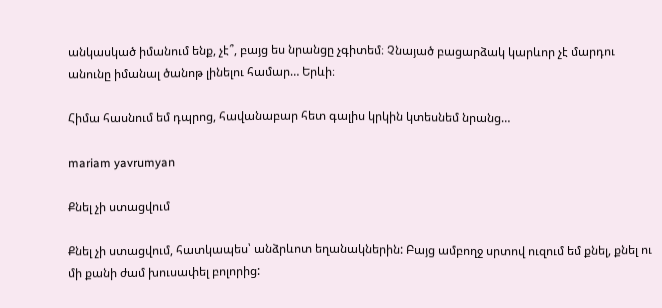անկասկած իմանում ենք, չէ՞, բայց ես նրանցը չգիտեմ։ Չնայած բացարձակ կարևոր չէ մարդու անունը իմանալ ծանոթ լինելու համար… Երևի։

Հիմա հասնում եմ դպրոց, հավանաբար հետ գալիս կրկին կտեսնեմ նրանց…

mariam yavrumyan

Քնել չի ստացվում

Քնել չի ստացվում, հատկապես՝ անձրևոտ եղանակներին: Բայց ամբողջ սրտով ուզում եմ քնել, քնել ու մի քանի ժամ խուսափել բոլորից: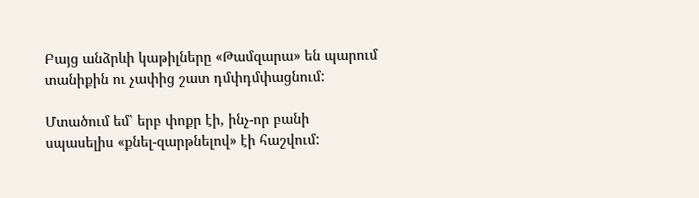Բայց անձրևի կաթիլները «Թամզարա» են պարում տանիքին ու չափից շատ դմփդմփացնում:

Մտածում եմ՝ երբ փոքր էի, ինչ-որ բանի սպասելիս «քնել-զարթնելով» էի հաշվում: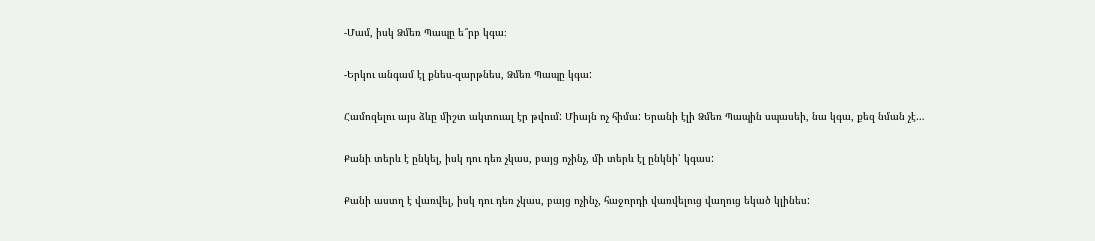-Մամ, իսկ Ձմեռ Պապը ե՞րբ կգա։

-Երկու անգամ էլ քնես-զարթնես, Ձմեռ Պապը կգա:

Համոզելու այս ձևը միշտ ակտուալ էր թվում: Միայն ոչ հիմա: Երանի էլի Ձմեռ Պապին սպասեի, նա կգա, քեզ նման չէ…

Քանի տերև է ընկել, իսկ դու դեռ չկաս, բայց ոչինչ, մի տերև էլ ընկնի՝ կգաս:

Քանի աստղ է վառվել, իսկ դու դեռ չկաս, բայց ոչինչ, հաջորդի վառվելուց վաղուց եկած կլինես: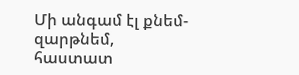Մի անգամ էլ քնեմ-զարթնեմ, հաստատ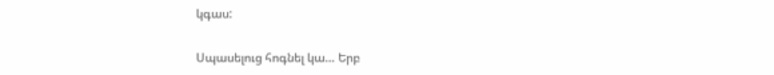կգաս:

Սպասելուց հոգնել կա… Երբ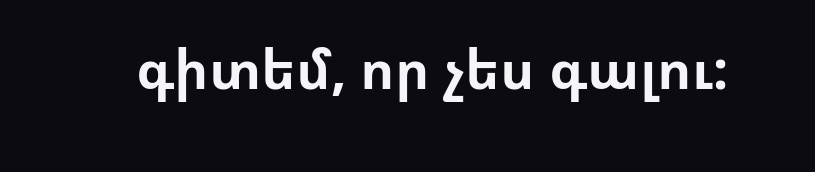գիտեմ, որ չես գալու: